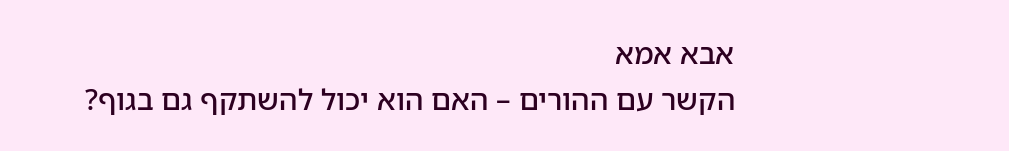אבא אמא
הקשר עם ההורים – האם הוא יכול להשתקף גם בגוף?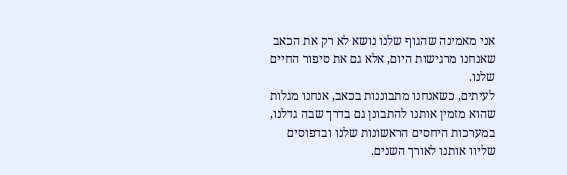אני מאמינה שהגוף שלנו נושא לא רק את הכאב שאנחנו מרגישות היום, אלא גם את סיפור החיים שלנו.
לעיתים, כשאנחנו מתבוננות בכאב, אנחנו מגלות שהוא מזמין אותנו להתבונן גם בדרך שבה גדלנו, במערכות היחסים הראשונות שלנו ובדפוסים שליוו אותנו לאורך השנים.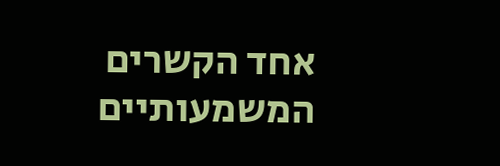אחד הקשרים המשמעותיים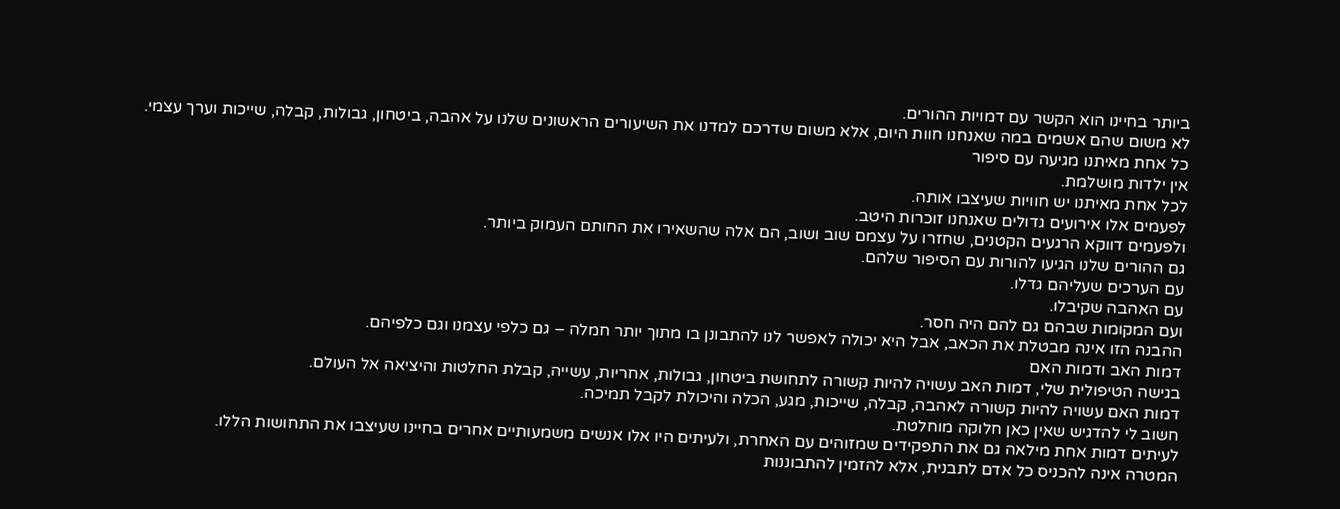ביותר בחיינו הוא הקשר עם דמויות ההורים.
לא משום שהם אשמים במה שאנחנו חוות היום, אלא משום שדרכם למדנו את השיעורים הראשונים שלנו על אהבה, ביטחון, גבולות, קבלה, שייכות וערך עצמי.
כל אחת מאיתנו מגיעה עם סיפור
אין ילדות מושלמת.
לכל אחת מאיתנו יש חוויות שעיצבו אותה.
לפעמים אלו אירועים גדולים שאנחנו זוכרות היטב.
ולפעמים דווקא הרגעים הקטנים, שחזרו על עצמם שוב ושוב, הם אלה שהשאירו את החותם העמוק ביותר.
גם ההורים שלנו הגיעו להורות עם הסיפור שלהם.
עם הערכים שעליהם גדלו.
עם האהבה שקיבלו.
ועם המקומות שבהם גם להם היה חסר.
ההבנה הזו אינה מבטלת את הכאב, אבל היא יכולה לאפשר לנו להתבונן בו מתוך יותר חמלה – גם כלפי עצמנו וגם כלפיהם.
דמות האב ודמות האם
בגישה הטיפולית שלי, דמות האב עשויה להיות קשורה לתחושת ביטחון, גבולות, אחריות, עשייה, קבלת החלטות והיציאה אל העולם.
דמות האם עשויה להיות קשורה לאהבה, קבלה, שייכות, מגע, הכלה והיכולת לקבל תמיכה.
חשוב לי להדגיש שאין כאן חלוקה מוחלטת.
לעיתים דמות אחת מילאה גם את התפקידים שמזוהים עם האחרת, ולעיתים היו אלו אנשים משמעותיים אחרים בחיינו שעיצבו את התחושות הללו.
המטרה אינה להכניס כל אדם לתבנית, אלא להזמין להתבוננות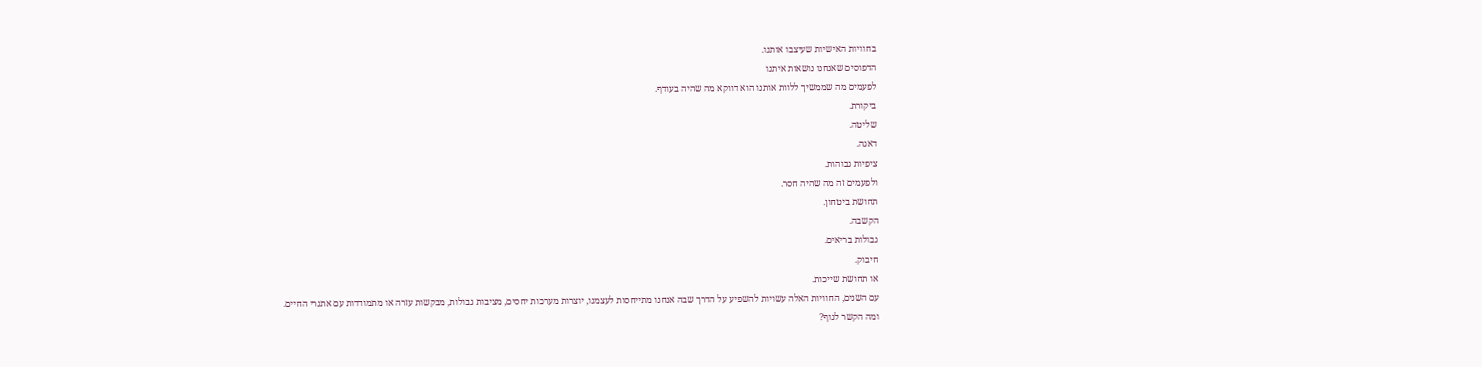בחוויות האישיות שעיצבו אותנו.
הדפוסים שאנחנו נושאות איתנו
לפעמים מה שממשיך ללוות אותנו הוא דווקא מה שהיה בעודף.
ביקורת.
שליטה.
דאגה.
ציפיות גבוהות.
ולפעמים זה מה שהיה חסר.
תחושת ביטחון.
הקשבה.
גבולות בריאים.
חיבוק.
או תחושת שייכות.
עם השנים, החוויות האלה עשויות להשפיע על הדרך שבה אנחנו מתייחסות לעצמנו, יוצרות מערכות יחסים, מציבות גבולות, מבקשות עזרה או מתמודדות עם אתגרי החיים.
ומה הקשר לגוף?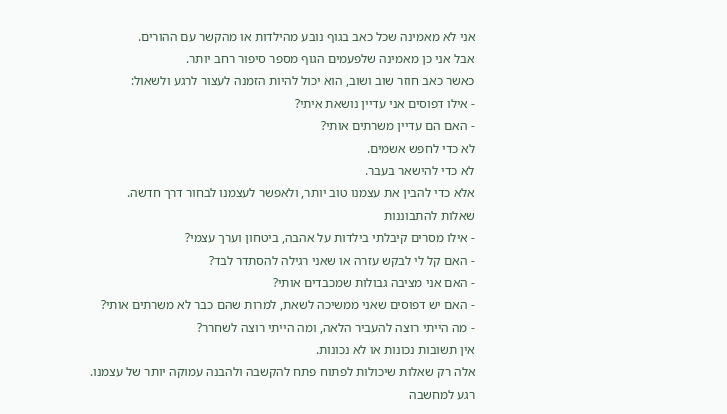אני לא מאמינה שכל כאב בגוף נובע מהילדות או מהקשר עם ההורים.
אבל אני כן מאמינה שלפעמים הגוף מספר סיפור רחב יותר.
כאשר כאב חוזר שוב ושוב, הוא יכול להיות הזמנה לעצור לרגע ולשאול:
- אילו דפוסים אני עדיין נושאת איתי?
- האם הם עדיין משרתים אותי?
לא כדי לחפש אשמים.
לא כדי להישאר בעבר.
אלא כדי להבין את עצמנו טוב יותר, ולאפשר לעצמנו לבחור דרך חדשה.
שאלות להתבוננות
- אילו מסרים קיבלתי בילדות על אהבה, ביטחון וערך עצמי?
- האם קל לי לבקש עזרה או שאני רגילה להסתדר לבד?
- האם אני מציבה גבולות שמכבדים אותי?
- האם יש דפוסים שאני ממשיכה לשאת, למרות שהם כבר לא משרתים אותי?
- מה הייתי רוצה להעביר הלאה, ומה הייתי רוצה לשחרר?
אין תשובות נכונות או לא נכונות.
אלה רק שאלות שיכולות לפתוח פתח להקשבה ולהבנה עמוקה יותר של עצמנו.
רגע למחשבה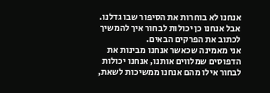אנחנו לא בוחרות את הסיפור שבו גדלנו.
אבל אנחנו כן יכולות לבחור איך להמשיך לכתוב את הפרקים הבאים.
אני מאמינה שכאשר אנחנו מבינות את הדפוסים שמלווים אותנו, אנחנו יכולות לבחור אילו מהם אנחנו ממשיכות לשאת,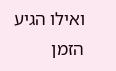ואילו הגיע הזמן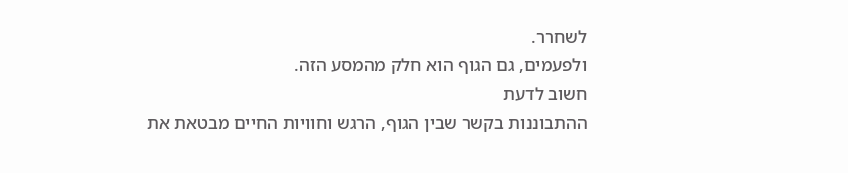לשחרר.
ולפעמים, גם הגוף הוא חלק מהמסע הזה.
חשוב לדעת
ההתבוננות בקשר שבין הגוף, הרגש וחוויות החיים מבטאת את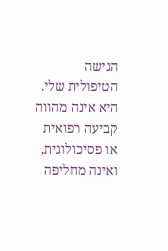הגישה הטיפולית שלי. היא אינה מהווה קביעה רפואית או פסיכולוגית, ואינה מחליפה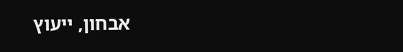אבחון, ייעוץ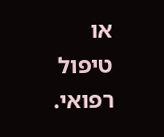או טיפול רפואי.